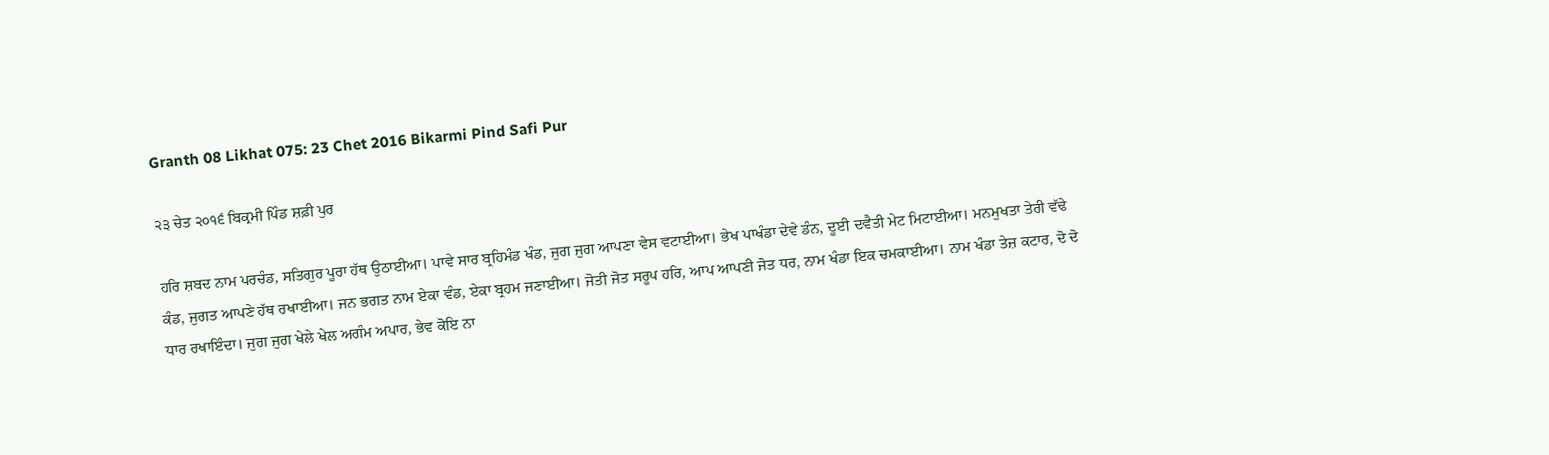Granth 08 Likhat 075: 23 Chet 2016 Bikarmi Pind Safi Pur

੨੩ ਚੇਤ ੨੦੧੬ ਬਿਕ੍ਰਮੀ ਪਿੰਡ ਸ਼ਫ਼ੀ ਪੁਰ

ਹਰਿ ਸ਼ਬਦ ਨਾਮ ਪਰਚੰਡ, ਸਤਿਗੁਰ ਪੂਰਾ ਹੱਥ ਉਠਾਈਆ। ਪਾਵੇ ਸਾਰ ਬ੍ਰਹਿਮੰਡ ਖੰਡ, ਜੁਗ ਜੁਗ ਆਪਣਾ ਵੇਸ ਵਟਾਈਆ। ਭੇਖ ਪਾਖੰਡਾ ਦੇਵੇ ਡੰਨ, ਦੂਈ ਦਵੈਤੀ ਮੇਟ ਮਿਟਾਈਆ। ਮਨਮੁਖਤਾ ਤੇਰੀ ਵੱਢੇ ਕੰਡ, ਜੁਗਤ ਆਪਣੇ ਹੱਥ ਰਖਾਈਆ। ਜਨ ਭਗਤ ਨਾਮ ਏਕਾ ਵੰਡ, ਏਕਾ ਬ੍ਰਹਮ ਜਣਾਈਆ। ਜੋਤੀ ਜੋਤ ਸਰੂਪ ਹਰਿ, ਆਪ ਆਪਣੀ ਜੋਤ ਧਰ, ਨਾਮ ਖੰਡਾ ਇਕ ਚਮਕਾਈਆ। ਨਾਮ ਖੰਡਾ ਤੇਜ਼ ਕਟਾਰ, ਦੋ ਦੋ ਧਾਰ ਰਖਾਇੰਦਾ। ਜੁਗ ਜੁਗ ਖੇਲੇ ਖੇਲ ਅਗੰਮ ਅਪਾਰ, ਭੇਵ ਕੋਇ ਨਾ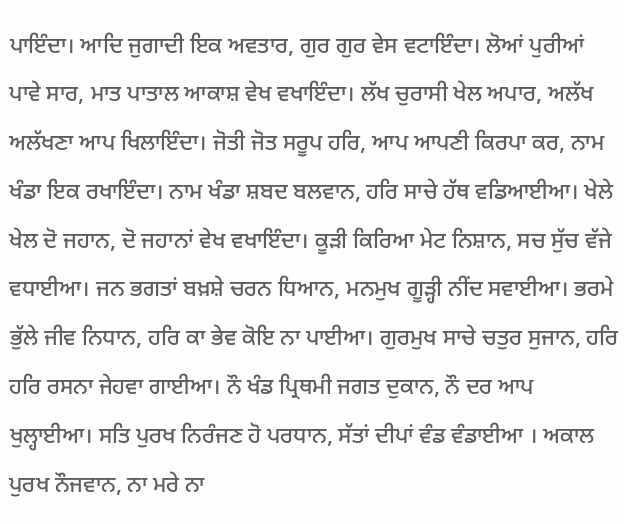ਪਾਇੰਦਾ। ਆਦਿ ਜੁਗਾਦੀ ਇਕ ਅਵਤਾਰ, ਗੁਰ ਗੁਰ ਵੇਸ ਵਟਾਇੰਦਾ। ਲੋਆਂ ਪੁਰੀਆਂ ਪਾਵੇ ਸਾਰ, ਮਾਤ ਪਾਤਾਲ ਆਕਾਸ਼ ਵੇਖ ਵਖਾਇੰਦਾ। ਲੱਖ ਚੁਰਾਸੀ ਖੇਲ ਅਪਾਰ, ਅਲੱਖ ਅਲੱਖਣਾ ਆਪ ਖਿਲਾਇੰਦਾ। ਜੋਤੀ ਜੋਤ ਸਰੂਪ ਹਰਿ, ਆਪ ਆਪਣੀ ਕਿਰਪਾ ਕਰ, ਨਾਮ ਖੰਡਾ ਇਕ ਰਖਾਇੰਦਾ। ਨਾਮ ਖੰਡਾ ਸ਼ਬਦ ਬਲਵਾਨ, ਹਰਿ ਸਾਚੇ ਹੱਥ ਵਡਿਆਈਆ। ਖੇਲੇ ਖੇਲ ਦੋ ਜਹਾਨ, ਦੋ ਜਹਾਨਾਂ ਵੇਖ ਵਖਾਇੰਦਾ। ਕੂੜੀ ਕਿਰਿਆ ਮੇਟ ਨਿਸ਼ਾਨ, ਸਚ ਸੁੱਚ ਵੱਜੇ ਵਧਾਈਆ। ਜਨ ਭਗਤਾਂ ਬਖ਼ਸ਼ੇ ਚਰਨ ਧਿਆਨ, ਮਨਮੁਖ ਗੂੜ੍ਹੀ ਨੀਂਦ ਸਵਾਈਆ। ਭਰਮੇ ਭੁੱਲੇ ਜੀਵ ਨਿਧਾਨ, ਹਰਿ ਕਾ ਭੇਵ ਕੋਇ ਨਾ ਪਾਈਆ। ਗੁਰਮੁਖ ਸਾਚੇ ਚਤੁਰ ਸੁਜਾਨ, ਹਰਿ ਹਰਿ ਰਸਨਾ ਜੇਹਵਾ ਗਾਈਆ। ਨੌ ਖੰਡ ਪ੍ਰਿਥਮੀ ਜਗਤ ਦੁਕਾਨ, ਨੌ ਦਰ ਆਪ ਖੁਲ੍ਹਾਈਆ। ਸਤਿ ਪੁਰਖ ਨਿਰੰਜਣ ਹੋ ਪਰਧਾਨ, ਸੱਤਾਂ ਦੀਪਾਂ ਵੰਡ ਵੰਡਾਈਆ । ਅਕਾਲ ਪੁਰਖ ਨੌਜਵਾਨ, ਨਾ ਮਰੇ ਨਾ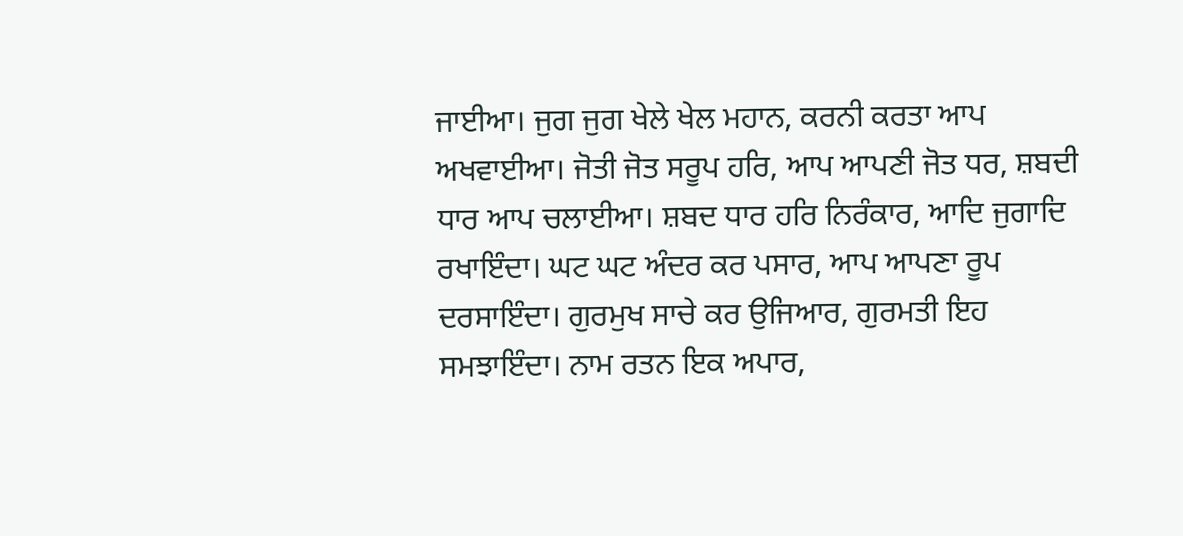ਜਾਈਆ। ਜੁਗ ਜੁਗ ਖੇਲੇ ਖੇਲ ਮਹਾਨ, ਕਰਨੀ ਕਰਤਾ ਆਪ ਅਖਵਾਈਆ। ਜੋਤੀ ਜੋਤ ਸਰੂਪ ਹਰਿ, ਆਪ ਆਪਣੀ ਜੋਤ ਧਰ, ਸ਼ਬਦੀ ਧਾਰ ਆਪ ਚਲਾਈਆ। ਸ਼ਬਦ ਧਾਰ ਹਰਿ ਨਿਰੰਕਾਰ, ਆਦਿ ਜੁਗਾਦਿ ਰਖਾਇੰਦਾ। ਘਟ ਘਟ ਅੰਦਰ ਕਰ ਪਸਾਰ, ਆਪ ਆਪਣਾ ਰੂਪ ਦਰਸਾਇੰਦਾ। ਗੁਰਮੁਖ ਸਾਚੇ ਕਰ ਉਜਿਆਰ, ਗੁਰਮਤੀ ਇਹ ਸਮਝਾਇੰਦਾ। ਨਾਮ ਰਤਨ ਇਕ ਅਪਾਰ,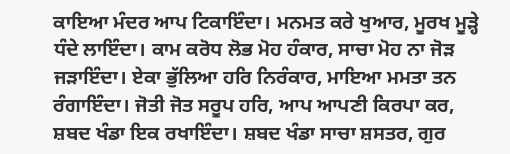ਕਾਇਆ ਮੰਦਰ ਆਪ ਟਿਕਾਇੰਦਾ। ਮਨਮਤ ਕਰੇ ਖੁਆਰ, ਮੂਰਖ ਮੂੜ੍ਹੇ ਧੰਦੇ ਲਾਇੰਦਾ। ਕਾਮ ਕਰੋਧ ਲੋਭ ਮੋਹ ਹੰਕਾਰ, ਸਾਚਾ ਮੋਹ ਨਾ ਜੋੜ ਜੜਾਇੰਦਾ। ਏਕਾ ਭੁੱਲਿਆ ਹਰਿ ਨਿਰੰਕਾਰ, ਮਾਇਆ ਮਮਤਾ ਤਨ ਰੰਗਾਇੰਦਾ। ਜੋਤੀ ਜੋਤ ਸਰੂਪ ਹਰਿ, ਆਪ ਆਪਣੀ ਕਿਰਪਾ ਕਰ, ਸ਼ਬਦ ਖੰਡਾ ਇਕ ਰਖਾਇੰਦਾ। ਸ਼ਬਦ ਖੰਡਾ ਸਾਚਾ ਸ਼ਸਤਰ, ਗੁਰ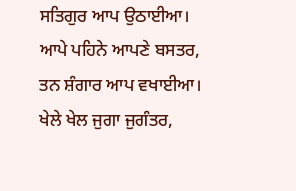ਸਤਿਗੁਰ ਆਪ ਉਠਾਈਆ। ਆਪੇ ਪਹਿਨੇ ਆਪਣੇ ਬਸਤਰ, ਤਨ ਸ਼ੰਗਾਰ ਆਪ ਵਖਾਈਆ। ਖੇਲੇ ਖੇਲ ਜੁਗਾ ਜੁਗੰਤਰ,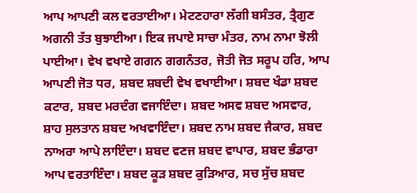ਆਪ ਆਪਣੀ ਕਲ ਵਰਤਾਈਆ। ਮੇਟਣਹਾਰਾ ਲੱਗੀ ਬਸੰਤਰ, ਤ੍ਰੈਗੁਣ ਅਗਨੀ ਤੱਤ ਬੁਝਾਈਆ। ਇਕ ਜਪਾਏ ਸਾਚਾ ਮੰਤਰ, ਨਾਮ ਨਾਮਾ ਝੋਲੀ ਪਾਈਆ। ਵੇਖ ਵਖਾਏ ਗਗਨ ਗਗਨੰਤਰ, ਜੋਤੀ ਜੋਤ ਸਰੂਪ ਹਰਿ, ਆਪ ਆਪਣੀ ਜੋਤ ਧਰ, ਸ਼ਬਦ ਸ਼ਬਦੀ ਵੇਖ ਵਖਾਈਆ। ਸ਼ਬਦ ਖੰਡਾ ਸ਼ਬਦ ਕਟਾਰ, ਸ਼ਬਦ ਮਰਦੰਗ ਵਜਾਇੰਦਾ। ਸ਼ਬਦ ਅਸਵ ਸ਼ਬਦ ਅਸਵਾਰ, ਸ਼ਾਹ ਸੁਲਤਾਨ ਸ਼ਬਦ ਅਖਵਾਇੰਦਾ। ਸ਼ਬਦ ਨਾਮ ਸ਼ਬਦ ਜੈਕਾਰ, ਸ਼ਬਦ ਨਾਅਰਾ ਆਪੇ ਲਾਇੰਦਾ। ਸ਼ਬਦ ਵਣਜ ਸ਼ਬਦ ਵਾਪਾਰ, ਸ਼ਬਦ ਭੰਡਾਰਾ ਆਪ ਵਰਤਾਇੰਦਾ। ਸ਼ਬਦ ਕੂੜ ਸ਼ਬਦ ਕੁੜਿਆਰ, ਸਚ ਸੁੱਚ ਸ਼ਬਦ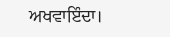ਅਖਵਾਇੰਦਾ।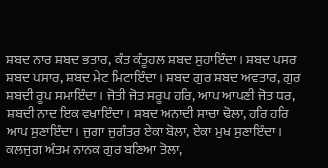ਸ਼ਬਦ ਨਾਰ ਸ਼ਬਦ ਭਤਾਰ, ਕੰਤ ਕੰਤੂਹਲ ਸ਼ਬਦ ਸੁਹਾਇੰਦਾ। ਸ਼ਬਦ ਪਸਰ ਸ਼ਬਦ ਪਸਾਰ, ਸ਼ਬਦ ਮੇਟ ਮਿਟਾਇੰਦਾ। ਸ਼ਬਦ ਗੁਰ ਸ਼ਬਦ ਅਵਤਾਰ, ਗੁਰ ਸ਼ਬਦੀ ਰੂਪ ਸਮਾਇੰਦਾ। ਜੋਤੀ ਜੋਤ ਸਰੂਪ ਹਰਿ, ਆਪ ਆਪਣੀ ਜੋਤ ਧਰ, ਸ਼ਬਦੀ ਨਾਦ ਇਕ ਵਖਾਇੰਦਾ। ਸ਼ਬਦ ਅਨਾਦੀ ਸਾਚਾ ਢੋਲਾ, ਹਰਿ ਹਰਿ ਆਪ ਸੁਣਾਇੰਦਾ। ਜੁਗਾ ਜੁਗੰਤਰ ਏਕਾ ਬੋਲਾ, ਏਕਾ ਮੁਖ ਸੁਣਾਇੰਦਾ। ਕਲਜੁਗ ਅੰਤਮ ਨਾਨਕ ਗੁਰ ਬਣਿਆ ਤੋਲਾ,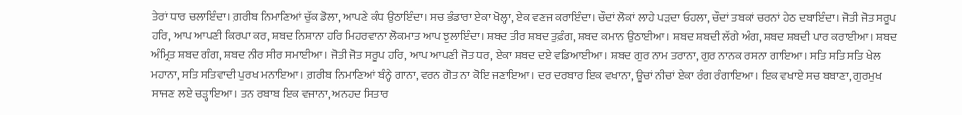ਤੇਰਾਂ ਧਾਰ ਚਲਾਇੰਦਾ। ਗ਼ਰੀਬ ਨਿਮਾਣਿਆਂ ਚੁੱਕ ਡੋਲਾ, ਆਪਣੇ ਕੰਧ ਉਠਾਇੰਦਾ। ਸਚ ਭੰਡਾਰਾ ਏਕਾ ਖੋਲ੍ਹਾ, ਏਕ ਵਣਜ ਕਰਾਇੰਦਾ। ਚੌਦਾਂ ਲੋਕਾਂ ਲਾਹੇ ਪੜਦਾ ਓਹਲਾ, ਚੌਦਾਂ ਤਬਕਾਂ ਚਰਨਾਂ ਹੇਠ ਦਬਾਇੰਦਾ। ਜੋਤੀ ਜੋਤ ਸਰੂਪ ਹਰਿ, ਆਪ ਆਪਣੀ ਕਿਰਪਾ ਕਰ, ਸ਼ਬਦ ਨਿਸ਼ਾਨਾ ਹਰਿ ਮਿਹਰਵਾਨਾ ਲੋਕਮਾਤ ਆਪ ਝੁਲਾਇੰਦਾ। ਸ਼ਬਦ ਤੀਰ ਸ਼ਬਦ ਤੁਫ਼ੰਗ, ਸ਼ਬਦ ਕਮਾਨ ਉਠਾਈਆ। ਸ਼ਬਦ ਸ਼ਬਦੀ ਲੱਗੇ ਅੰਗ, ਸ਼ਬਦ ਸ਼ਬਦੀ ਪਾਰ ਕਰਾਈਆ। ਸ਼ਬਦ ਅੰਮ੍ਰਿਤ ਸ਼ਬਦ ਗੰਗ, ਸ਼ਬਦ ਨੀਰ ਸੀਰ ਸਮਾਈਆ। ਜੋਤੀ ਜੋਤ ਸਰੂਪ ਹਰਿ, ਆਪ ਆਪਣੀ ਜੋਤ ਧਰ, ਏਕਾ ਸ਼ਬਦ ਦਏ ਵਡਿਆਈਆ। ਸ਼ਬਦ ਗੁਰ ਨਾਮ ਤਰਾਨਾ, ਗੁਰ ਨਾਨਕ ਰਸਨਾ ਗਾਇਆ। ਸਤਿ ਸਤਿ ਸਤਿ ਖੇਲ ਮਹਾਨਾ, ਸਤਿ ਸਤਿਵਾਦੀ ਪੁਰਖ ਮਨਾਇਆ। ਗ਼ਰੀਬ ਨਿਮਾਣਿਆਂ ਬੰਨ੍ਹੇ ਗਾਨਾ, ਵਰਨ ਗੋਤ ਨਾ ਕੋਇ ਜਣਾਇਆ। ਦਰ ਦਰਬਾਰ ਇਕ ਵਖਾਨਾ, ਊਚਾਂ ਨੀਚਾਂ ਏਕਾ ਰੰਗ ਰੰਗਾਇਆ। ਇਕ ਵਖਾਏ ਸਚ ਬਬਾਣਾ, ਗੁਰਮੁਖ ਸਾਜਣ ਲਏ ਚੜ੍ਹਾਇਆ। ਤਨ ਰਬਾਬ ਇਕ ਵਜਾਨਾ, ਅਨਹਦ ਸਿਤਾਰ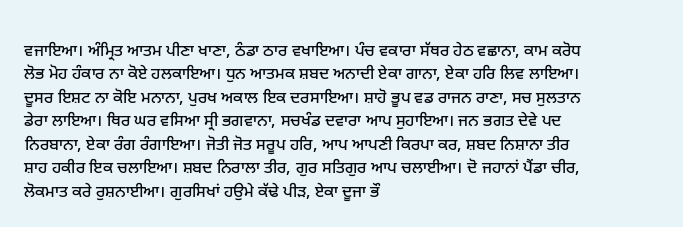ਵਜਾਇਆ। ਅੰਮ੍ਰਿਤ ਆਤਮ ਪੀਣਾ ਖਾਣਾ, ਠੰਡਾ ਠਾਰ ਵਖਾਇਆ। ਪੰਚ ਵਕਾਰਾ ਸੱਥਰ ਹੇਠ ਵਛਾਨਾ, ਕਾਮ ਕਰੋਧ ਲੋਭ ਮੋਹ ਹੰਕਾਰ ਨਾ ਕੋਏ ਹਲਕਾਇਆ। ਧੁਨ ਆਤਮਕ ਸ਼ਬਦ ਅਨਾਦੀ ਏਕਾ ਗਾਨਾ, ਏਕਾ ਹਰਿ ਲਿਵ ਲਾਇਆ। ਦੂਸਰ ਇਸ਼ਟ ਨਾ ਕੋਇ ਮਨਾਨਾ, ਪੁਰਖ ਅਕਾਲ ਇਕ ਦਰਸਾਇਆ। ਸ਼ਾਹੋ ਭੂਪ ਵਡ ਰਾਜਨ ਰਾਣਾ, ਸਚ ਸੁਲਤਾਨ ਡੇਰਾ ਲਾਇਆ। ਥਿਰ ਘਰ ਵਸਿਆ ਸ੍ਰੀ ਭਗਵਾਨਾ, ਸਚਖੰਡ ਦਵਾਰਾ ਆਪ ਸੁਹਾਇਆ। ਜਨ ਭਗਤ ਦੇਵੇ ਪਦ ਨਿਰਬਾਨਾ, ਏਕਾ ਰੰਗ ਰੰਗਾਇਆ। ਜੋਤੀ ਜੋਤ ਸਰੂਪ ਹਰਿ, ਆਪ ਆਪਣੀ ਕਿਰਪਾ ਕਰ, ਸ਼ਬਦ ਨਿਸ਼ਾਨਾ ਤੀਰ ਸ਼ਾਹ ਹਕੀਰ ਇਕ ਚਲਾਇਆ। ਸ਼ਬਦ ਨਿਰਾਲਾ ਤੀਰ, ਗੁਰ ਸਤਿਗੁਰ ਆਪ ਚਲਾਈਆ। ਦੋ ਜਹਾਨਾਂ ਪੈਂਡਾ ਚੀਰ, ਲੋਕਮਾਤ ਕਰੇ ਰੁਸ਼ਨਾਈਆ। ਗੁਰਸਿਖਾਂ ਹਉਮੇ ਕੱਢੇ ਪੀੜ, ਏਕਾ ਦੂਜਾ ਭੌ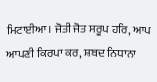ਮਿਟਾਈਆ। ਜੋਤੀ ਜੋਤ ਸਰੂਪ ਹਰਿ, ਆਪ ਆਪਣੀ ਕਿਰਪਾ ਕਰ, ਸ਼ਬਦ ਨਿਧਾਨਾ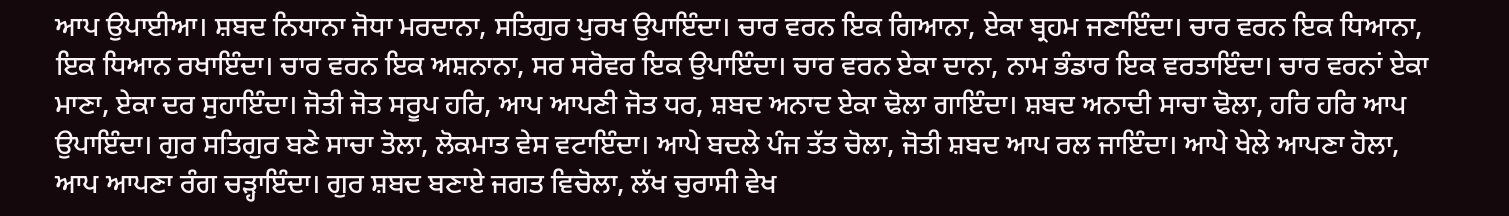ਆਪ ਉਪਾਈਆ। ਸ਼ਬਦ ਨਿਧਾਨਾ ਜੋਧਾ ਮਰਦਾਨਾ, ਸਤਿਗੁਰ ਪੁਰਖ ਉਪਾਇੰਦਾ। ਚਾਰ ਵਰਨ ਇਕ ਗਿਆਨਾ, ਏਕਾ ਬ੍ਰਹਮ ਜਣਾਇੰਦਾ। ਚਾਰ ਵਰਨ ਇਕ ਧਿਆਨਾ, ਇਕ ਧਿਆਨ ਰਖਾਇੰਦਾ। ਚਾਰ ਵਰਨ ਇਕ ਅਸ਼ਨਾਨਾ, ਸਰ ਸਰੋਵਰ ਇਕ ਉਪਾਇੰਦਾ। ਚਾਰ ਵਰਨ ਏਕਾ ਦਾਨਾ, ਨਾਮ ਭੰਡਾਰ ਇਕ ਵਰਤਾਇੰਦਾ। ਚਾਰ ਵਰਨਾਂ ਏਕਾ ਮਾਣਾ, ਏਕਾ ਦਰ ਸੁਹਾਇੰਦਾ। ਜੋਤੀ ਜੋਤ ਸਰੂਪ ਹਰਿ, ਆਪ ਆਪਣੀ ਜੋਤ ਧਰ, ਸ਼ਬਦ ਅਨਾਦ ਏਕਾ ਢੋਲਾ ਗਾਇੰਦਾ। ਸ਼ਬਦ ਅਨਾਦੀ ਸਾਚਾ ਢੋਲਾ, ਹਰਿ ਹਰਿ ਆਪ ਉਪਾਇੰਦਾ। ਗੁਰ ਸਤਿਗੁਰ ਬਣੇ ਸਾਚਾ ਤੋਲਾ, ਲੋਕਮਾਤ ਵੇਸ ਵਟਾਇੰਦਾ। ਆਪੇ ਬਦਲੇ ਪੰਜ ਤੱਤ ਚੋਲਾ, ਜੋਤੀ ਸ਼ਬਦ ਆਪ ਰਲ ਜਾਇੰਦਾ। ਆਪੇ ਖੇਲੇ ਆਪਣਾ ਹੋਲਾ, ਆਪ ਆਪਣਾ ਰੰਗ ਚੜ੍ਹਾਇੰਦਾ। ਗੁਰ ਸ਼ਬਦ ਬਣਾਏ ਜਗਤ ਵਿਚੋਲਾ, ਲੱਖ ਚੁਰਾਸੀ ਵੇਖ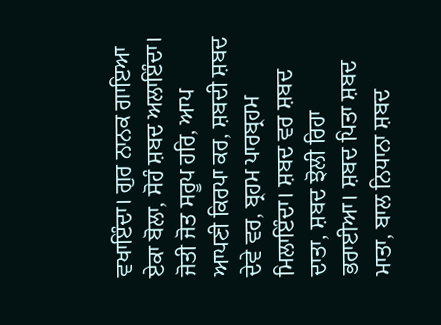ਵਖਾਇੰਦਾ। ਗੁਰ ਨਾਨਕ ਗਾਇਆ ਏਕਾ ਬੋਲਾ, ਸੋਹੰ ਸ਼ਬਦ ਅਲਾਇੰਦਾ। ਜੋਤੀ ਜੋਤ ਸਰੂਪ ਹਰਿ, ਆਪ ਆਪਣੀ ਕਿਰਪਾ ਕਰ, ਸ਼ਬਦੀ ਸ਼ਬਦ ਦੇਵੇ ਵਰ, ਬ੍ਰਹਮ ਪਾਰਬ੍ਰਹਮ ਮਿਲਾਇੰਦਾ। ਸ਼ਬਦ ਵਰ ਸ਼ਬਦ ਦਾਤਾ, ਸ਼ਬਦ ਝੋਲੀ ਰਿਹਾ ਭਰਾਈਆ। ਸ਼ਬਦ ਪਿਤਾ ਸ਼ਬਦ ਮਾਤਾ, ਬਾਲ ਨਿਧਾਨਾ ਸ਼ਬਦ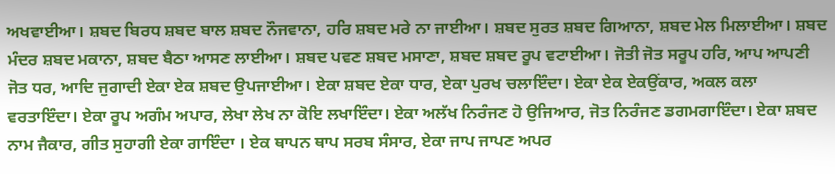ਅਖਵਾਈਆ। ਸ਼ਬਦ ਬਿਰਧ ਸ਼ਬਦ ਬਾਲ ਸ਼ਬਦ ਨੌਜਵਾਨਾ, ਹਰਿ ਸ਼ਬਦ ਮਰੇ ਨਾ ਜਾਈਆ। ਸ਼ਬਦ ਸੁਰਤ ਸ਼ਬਦ ਗਿਆਨਾ, ਸ਼ਬਦ ਮੇਲ ਮਿਲਾਈਆ। ਸ਼ਬਦ ਮੰਦਰ ਸ਼ਬਦ ਮਕਾਨਾ, ਸ਼ਬਦ ਬੈਠਾ ਆਸਣ ਲਾਈਆ। ਸ਼ਬਦ ਪਵਣ ਸ਼ਬਦ ਮਸਾਣਾ, ਸ਼ਬਦ ਸ਼ਬਦ ਰੂਪ ਵਟਾਈਆ। ਜੋਤੀ ਜੋਤ ਸਰੂਪ ਹਰਿ, ਆਪ ਆਪਣੀ ਜੋਤ ਧਰ, ਆਦਿ ਜੁਗਾਦੀ ਏਕਾ ਏਕ ਸ਼ਬਦ ਉਪਜਾਈਆ। ਏਕਾ ਸ਼ਬਦ ਏਕਾ ਧਾਰ, ਏਕਾ ਪੁਰਖ ਚਲਾਇੰਦਾ। ਏਕਾ ਏਕ ਏਕਉਂਕਾਰ, ਅਕਲ ਕਲਾ ਵਰਤਾਇੰਦਾ। ਏਕਾ ਰੂਪ ਅਗੰਮ ਅਪਾਰ, ਲੇਖਾ ਲੇਖ ਨਾ ਕੋਇ ਲਖਾਇੰਦਾ। ਏਕਾ ਅਲੱਖ ਨਿਰੰਜਣ ਹੋ ਉਜਿਆਰ, ਜੋਤ ਨਿਰੰਜਣ ਡਗਮਗਾਇੰਦਾ। ਏਕਾ ਸ਼ਬਦ ਨਾਮ ਜੈਕਾਰ, ਗੀਤ ਸੁਹਾਗੀ ਏਕਾ ਗਾਇੰਦਾ । ਏਕ ਥਾਪਨ ਥਾਪ ਸਰਬ ਸੰਸਾਰ, ਏਕਾ ਜਾਪ ਜਾਪਣ ਅਪਰ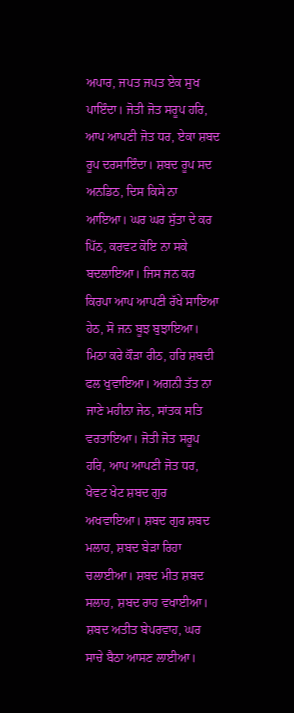ਅਪਾਰ, ਜਪਤ ਜਪਤ ਏਕ ਸੁਖ ਪਾਇੰਦਾ। ਜੋਤੀ ਜੋਤ ਸਰੂਪ ਹਰਿ, ਆਪ ਆਪਣੀ ਜੋਤ ਧਰ, ਏਕਾ ਸ਼ਬਦ ਰੂਪ ਦਰਸਾਇੰਦਾ। ਸ਼ਬਦ ਰੂਪ ਸਦ ਅਨਡਿਠ, ਦਿਸ ਕਿਸੇ ਨਾ ਆਇਆ। ਘਰ ਘਰ ਸੁੱਤਾ ਦੇ ਕਰ ਪਿੱਠ, ਕਰਵਟ ਕੋਇ ਨਾ ਸਕੇ ਬਦਲਾਇਆ। ਜਿਸ ਜਨ ਕਰ ਕਿਰਪਾ ਆਪ ਆਪਣੀ ਰੱਖੇ ਸਾਇਆ ਹੇਠ, ਸੋ ਜਨ ਬੂਝ ਬੁਝਾਇਆ। ਮਿਠਾ ਕਰੇ ਕੌੜਾ ਰੀਠ, ਹਰਿ ਸ਼ਬਦੀ ਫਲ ਖੁਵਾਇਆ। ਅਗਨੀ ਤੱਤ ਨਾ ਜਾਣੇ ਮਹੀਨਾ ਜੇਠ, ਸਾਂਤਕ ਸਤਿ ਵਰਤਾਇਆ। ਜੋਤੀ ਜੋਤ ਸਰੂਪ ਹਰਿ, ਆਪ ਆਪਣੀ ਜੋਤ ਧਰ, ਖੇਵਟ ਖੇਟ ਸ਼ਬਦ ਗੁਰ ਅਖਵਾਇਆ। ਸ਼ਬਦ ਗੁਰ ਸ਼ਬਦ ਮਲਾਹ, ਸ਼ਬਦ ਬੇੜਾ ਰਿਹਾ ਚਲਾਈਆ। ਸ਼ਬਦ ਮੀਤ ਸ਼ਬਦ ਸਲਾਹ, ਸ਼ਬਦ ਰਾਹ ਵਖਾਈਆ। ਸ਼ਬਦ ਅਤੀਤ ਬੇਪਰਵਾਹ, ਘਰ ਸਾਚੇ ਬੈਠਾ ਆਸਣ ਲਾਈਆ।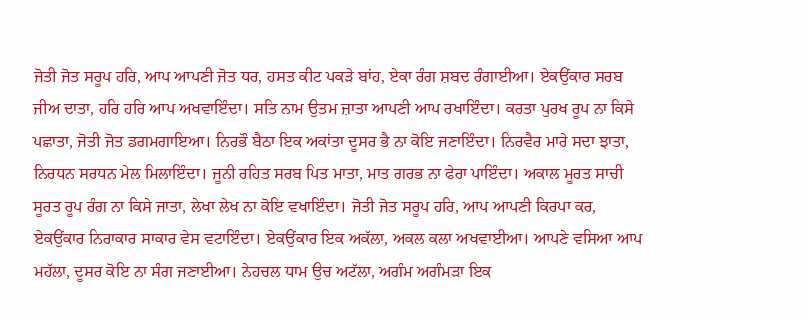ਜੋਤੀ ਜੋਤ ਸਰੂਪ ਹਰਿ, ਆਪ ਆਪਣੀ ਜੋਤ ਧਰ, ਹਸਤ ਕੀਟ ਪਕੜੇ ਬਾਂਹ, ਏਕਾ ਰੰਗ ਸ਼ਬਦ ਰੰਗਾਈਆ। ਏਕਉਂਕਾਰ ਸਰਬ ਜੀਅ ਦਾਤਾ, ਹਰਿ ਹਰਿ ਆਪ ਅਖਵਾਇੰਦਾ। ਸਤਿ ਨਾਮ ਉਤਮ ਜ਼ਾਤਾ ਆਪਣੀ ਆਪ ਰਖਾਇੰਦਾ। ਕਰਤਾ ਪੁਰਖ ਰੂਪ ਨਾ ਕਿਸੇ ਪਛਾਤਾ, ਜੋਤੀ ਜੋਤ ਡਗਮਗਾਇਆ। ਨਿਰਭੌ ਬੈਠਾ ਇਕ ਅਕਾਂਤਾ ਦੂਸਰ ਭੈ ਨਾ ਕੋਇ ਜਣਾਇੰਦਾ। ਨਿਰਵੈਰ ਮਾਰੇ ਸਦਾ ਝਾਤਾ, ਨਿਰਧਨ ਸਰਧਨ ਮੇਲ ਮਿਲਾਇੰਦਾ। ਜੂਨੀ ਰਹਿਤ ਸਰਬ ਪਿਤ ਮਾਤਾ, ਮਾਤ ਗਰਭ ਨਾ ਫੇਰਾ ਪਾਇੰਦਾ। ਅਕਾਲ ਮੂਰਤ ਸਾਚੀ ਸੂਰਤ ਰੂਪ ਰੰਗ ਨਾ ਕਿਸੇ ਜਾਤਾ, ਲੇਖਾ ਲੇਖ ਨਾ ਕੋਇ ਵਖਾਇੰਦਾ। ਜੋਤੀ ਜੋਤ ਸਰੂਪ ਹਰਿ, ਆਪ ਆਪਣੀ ਕਿਰਪਾ ਕਰ, ਏਕਉਂਕਾਰ ਨਿਰਾਕਾਰ ਸਾਕਾਰ ਵੇਸ ਵਟਾਇੰਦਾ। ਏਕਉਂਕਾਰ ਇਕ ਅਕੱਲਾ, ਅਕਲ ਕਲਾ ਅਖਵਾਈਆ। ਆਪਣੇ ਵਸਿਆ ਆਪ ਮਹੱਲਾ, ਦੂਸਰ ਕੋਇ ਨਾ ਸੰਗ ਜਣਾਈਆ। ਨੇਹਚਲ ਧਾਮ ਉਚ ਅਟੱਲਾ, ਅਗੰਮ ਅਗੰਮੜਾ ਇਕ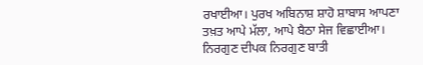ਰਖਾਈਆ। ਪੁਰਖ ਅਬਿਨਾਸ਼ ਸ਼ਾਹੋ ਸ਼ਾਬਾਸ ਆਪਣਾ ਤਖ਼ਤ ਆਪੇ ਮੱਲਾ, ਆਪੇ ਬੈਠਾ ਸੇਜ ਵਿਛਾਈਆ। ਨਿਰਗੁਣ ਦੀਪਕ ਨਿਰਗੁਣ ਬਾਤੀ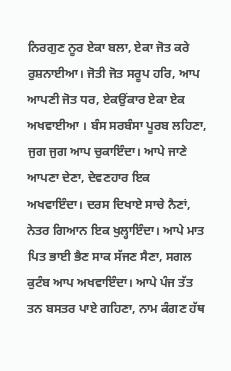ਨਿਰਗੁਣ ਨੂਰ ਏਕਾ ਬਲਾ, ਏਕਾ ਜੋਤ ਕਰੇ ਰੁਸ਼ਨਾਈਆ। ਜੋਤੀ ਜੋਤ ਸਰੂਪ ਹਰਿ, ਆਪ ਆਪਣੀ ਜੋਤ ਧਰ, ਏਕਉਂਕਾਰ ਏਕਾ ਏਕ ਅਖਵਾਈਆ । ਬੰਸ ਸਰਬੰਸਾ ਪੂਰਬ ਲਹਿਣਾ, ਜੁਗ ਜੁਗ ਆਪ ਚੁਕਾਇੰਦਾ। ਆਪੇ ਜਾਣੇ ਆਪਣਾ ਦੇਣਾ, ਦੇਵਣਹਾਰ ਇਕ ਅਖਵਾਇੰਦਾ। ਦਰਸ ਦਿਖਾਏ ਸਾਚੇ ਨੈਣਾਂ, ਨੇਤਰ ਗਿਆਨ ਇਕ ਖੁਲ੍ਹਾਇੰਦਾ। ਆਪੇ ਮਾਤ ਪਿਤ ਭਾਈ ਭੈਣ ਸਾਕ ਸੱਜਣ ਸੈਣਾ, ਸਗਲ ਕੁਟੰਬ ਆਪ ਅਖਵਾਇੰਦਾ। ਆਪੇ ਪੰਜ ਤੱਤ ਤਨ ਬਸਤਰ ਪਾਏ ਗਹਿਣਾ, ਨਾਮ ਕੰਗਣ ਹੱਥ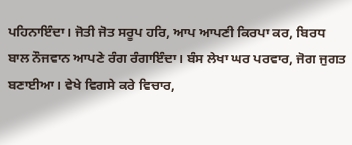ਪਹਿਨਾਇੰਦਾ। ਜੋਤੀ ਜੋਤ ਸਰੂਪ ਹਰਿ, ਆਪ ਆਪਣੀ ਕਿਰਪਾ ਕਰ, ਬਿਰਧ ਬਾਲ ਨੌਜਵਾਨ ਆਪਣੇ ਰੰਗ ਰੰਗਾਇੰਦਾ। ਬੰਸ ਲੇਖਾ ਘਰ ਪਰਵਾਰ, ਜੋਗ ਜੁਗਤ ਬਣਾਈਆ। ਵੇਖੇ ਵਿਗਸੇ ਕਰੇ ਵਿਚਾਰ,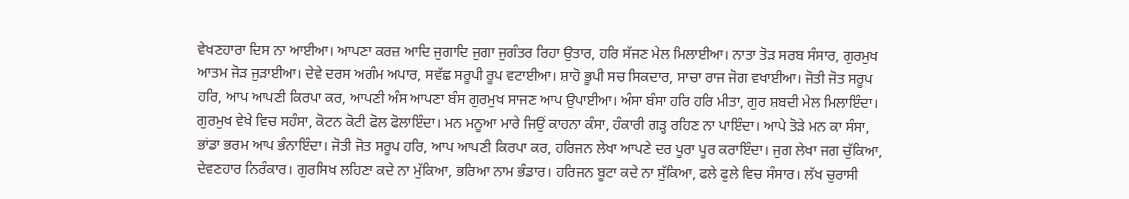ਵੇਖਣਹਾਰਾ ਦਿਸ ਨਾ ਆਈਆ। ਆਪਣਾ ਕਰਜ਼ ਆਦਿ ਜੁਗਾਦਿ ਜੁਗਾ ਜੁਗੰਤਰ ਰਿਹਾ ਉਤਾਰ, ਹਰਿ ਸੱਜਣ ਮੇਲ ਮਿਲਾਈਆ। ਨਾਤਾ ਤੋੜ ਸਰਬ ਸੰਸਾਰ, ਗੁਰਮੁਖ ਆਤਮ ਜੋੜ ਜੁੜਾਈਆ। ਦੇਵੇ ਦਰਸ ਅਗੰਮ ਅਪਾਰ, ਸਵੱਛ ਸਰੂਪੀ ਰੂਪ ਵਟਾਈਆ। ਸ਼ਾਹੋ ਭੂਪੀ ਸਚ ਸਿਕਦਾਰ, ਸਾਚਾ ਰਾਜ ਜੋਗ ਵਖਾਈਆ। ਜੋਤੀ ਜੋਤ ਸਰੂਪ ਹਰਿ, ਆਪ ਆਪਣੀ ਕਿਰਪਾ ਕਰ, ਆਪਣੀ ਅੰਸ ਆਪਣਾ ਬੰਸ ਗੁਰਮੁਖ ਸਾਜਣ ਆਪ ਉਪਾਈਆ। ਅੰਸਾ ਬੰਸਾ ਹਰਿ ਹਰਿ ਮੀਤਾ, ਗੁਰ ਸ਼ਬਦੀ ਮੇਲ ਮਿਲਾਇੰਦਾ। ਗੁਰਮੁਖ ਵੇਖੇ ਵਿਚ ਸਹੰਸਾ, ਕੋਟਨ ਕੋਟੀ ਫੋਲ ਫੋਲਾਇੰਦਾ। ਮਨ ਮਨੂਆ ਮਾਰੇ ਜਿਉਂ ਕਾਹਨਾ ਕੰਸਾ, ਹੰਕਾਰੀ ਗੜ੍ਹ ਰਹਿਣ ਨਾ ਪਾਇੰਦਾ। ਆਪੇ ਤੋੜੇ ਮਨ ਕਾ ਸੰਸਾ, ਭਾਂਡਾ ਭਰਮ ਆਪ ਭੰਨਾਇੰਦਾ। ਜੋਤੀ ਜੋਤ ਸਰੂਪ ਹਰਿ, ਆਪ ਆਪਣੀ ਕਿਰਪਾ ਕਰ, ਹਰਿਜਨ ਲੇਖਾ ਆਪਣੇ ਦਰ ਪੂਰਾ ਪੂਰ ਕਰਾਇੰਦਾ। ਜੁਗ ਲੇਖਾ ਜਗ ਚੁੱਕਿਆ, ਦੇਵਣਹਾਰ ਨਿਰੰਕਾਰ। ਗੁਰਸਿਖ ਲਹਿਣਾ ਕਦੇ ਨਾ ਮੁੱਕਿਆ, ਭਰਿਆ ਨਾਮ ਭੰਡਾਰ। ਹਰਿਜਨ ਬੂਟਾ ਕਦੇ ਨਾ ਸੁੱਕਿਆ, ਫਲੇ ਫੁਲੇ ਵਿਚ ਸੰਸਾਰ। ਲੱਖ ਚੁਰਾਸੀ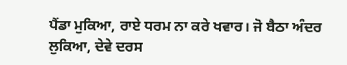ਪੈਂਡਾ ਮੁਕਿਆ, ਰਾਏ ਧਰਮ ਨਾ ਕਰੇ ਖਵਾਰ। ਜੋ ਬੈਠਾ ਅੰਦਰ ਲੁਕਿਆ, ਦੇਵੇ ਦਰਸ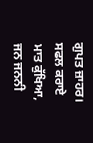ਗੁਪਤ ਜ਼ਾਹਰ। ਸਫਲ ਕਰਾਏ ਮਾਤ ਕੁੱਖਿਆ, ਜਨ ਜਨਨੀ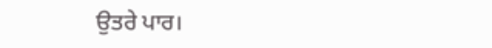ਉਤਰੇ ਪਾਰ।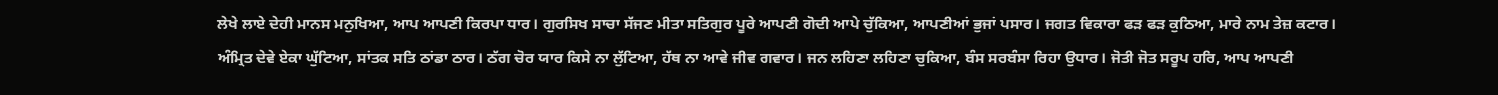ਲੇਖੇ ਲਾਏ ਦੇਹੀ ਮਾਨਸ ਮਨੁਖਿਆ, ਆਪ ਆਪਣੀ ਕਿਰਪਾ ਧਾਰ। ਗੁਰਸਿਖ ਸਾਚਾ ਸੱਜਣ ਮੀਤਾ ਸਤਿਗੁਰ ਪੂਰੇ ਆਪਣੀ ਗੋਦੀ ਆਪੇ ਚੁੱਕਿਆ, ਆਪਣੀਆਂ ਭੁਜਾਂ ਪਸਾਰ। ਜਗਤ ਵਿਕਾਰਾ ਫੜ ਫੜ ਕੁਠਿਆ, ਮਾਰੇ ਨਾਮ ਤੇਜ਼ ਕਟਾਰ। ਅੰਮ੍ਰਿਤ ਦੇਵੇ ਏਕਾ ਘੁੱਟਿਆ, ਸਾਂਤਕ ਸਤਿ ਠਾਂਡਾ ਠਾਰ। ਠੱਗ ਚੋਰ ਯਾਰ ਕਿਸੇ ਨਾ ਲੁੱਟਿਆ, ਹੱਥ ਨਾ ਆਵੇ ਜੀਵ ਗਵਾਰ। ਜਨ ਲਹਿਣਾ ਲਹਿਣਾ ਚੁਕਿਆ, ਬੰਸ ਸਰਬੰਸਾ ਰਿਹਾ ਉਧਾਰ। ਜੋਤੀ ਜੋਤ ਸਰੂਪ ਹਰਿ, ਆਪ ਆਪਣੀ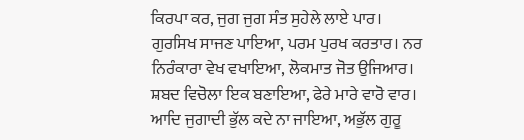ਕਿਰਪਾ ਕਰ, ਜੁਗ ਜੁਗ ਸੰਤ ਸੁਹੇਲੇ ਲਾਏ ਪਾਰ। ਗੁਰਸਿਖ ਸਾਜਣ ਪਾਇਆ, ਪਰਮ ਪੁਰਖ ਕਰਤਾਰ। ਨਰ ਨਿਰੰਕਾਰਾ ਵੇਖ ਵਖਾਇਆ, ਲੋਕਮਾਤ ਜੋਤ ਉਜਿਆਰ। ਸ਼ਬਦ ਵਿਚੋਲਾ ਇਕ ਬਣਾਇਆ, ਫੇਰੇ ਮਾਰੇ ਵਾਰੋ ਵਾਰ। ਆਦਿ ਜੁਗਾਦੀ ਭੁੱਲ ਕਦੇ ਨਾ ਜਾਇਆ, ਅਭੁੱਲ ਗੁਰੂ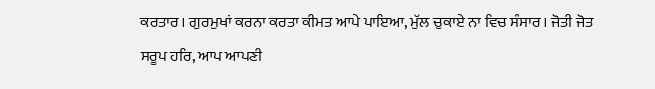ਕਰਤਾਰ। ਗੁਰਮੁਖਾਂ ਕਰਨਾ ਕਰਤਾ ਕੀਮਤ ਆਪੇ ਪਾਇਆ, ਮੁੱਲ ਚੁਕਾਏ ਨਾ ਵਿਚ ਸੰਸਾਰ। ਜੋਤੀ ਜੋਤ ਸਰੂਪ ਹਰਿ, ਆਪ ਆਪਣੀ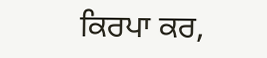ਕਿਰਪਾ ਕਰ,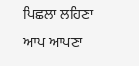ਪਿਛਲਾ ਲਹਿਣਾ ਆਪ ਆਪਣਾ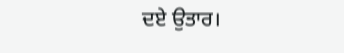ਦਏ ਉਤਾਰ।